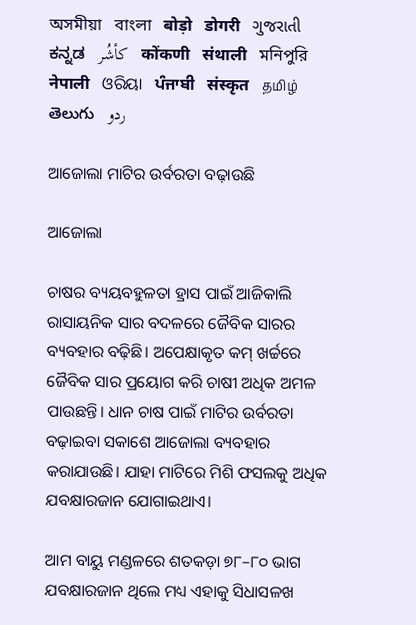অসমীয়া   বাংলা   बोड़ो   डोगरी   ગુજરાતી   ಕನ್ನಡ   كأشُر   कोंकणी   संथाली   মনিপুরি   नेपाली   ଓରିୟା   ਪੰਜਾਬੀ   संस्कृत   தமிழ்  తెలుగు   ردو

ଆଜୋଲା ମାଟିର ଉର୍ବରତା ବଢ଼ାଉଛି

ଆଜୋଲା

ଚାଷର ବ୍ୟୟବହୁଳତା ହ୍ରାସ ପାଇଁ ଆଜିକାଲି ରାସାୟନିକ ସାର ବଦଳରେ ଜୈବିକ ସାରର ବ୍ୟବହାର ବଢ଼ିଛି। ଅପେକ୍ଷାକୃତ କମ୍ ଖର୍ଚ୍ଚରେ ଜୈବିକ ସାର ପ୍ରୟୋଗ କରି ଚାଷୀ ଅଧିକ ଅମଳ ପାଉଛନ୍ତି। ଧାନ ଚାଷ ପାଇଁ ମାଟିର ଉର୍ବରତା ବଢ଼ାଇବା ସକାଶେ ଆଜୋଲା ବ୍ୟବହାର କରାଯାଉଛି। ଯାହା ମାଟିରେ ମିଶି ଫସଲକୁ ଅଧିକ ଯବକ୍ଷାରଜାନ ଯୋଗାଇଥାଏ।

ଆମ ବାୟୁ ମଣ୍ଡଳରେ ଶତକଡ଼ା ୭୮–୮୦ ଭାଗ ଯବକ୍ଷାରଜାନ ଥିଲେ ମଧ୍ୟ ଏହାକୁ ସିଧାସଳଖ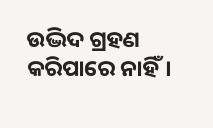ଉଦ୍ଭିଦ ଗ୍ରହଣ କରିପାରେ ନାହିଁ।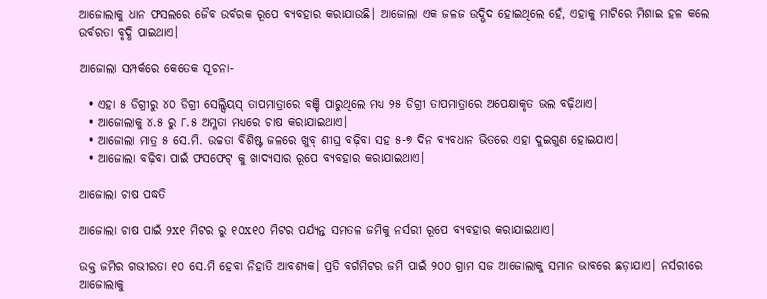ଆଜୋଲାକୁ ଧାନ ଫସଲରେ ଜୈବ ଉର୍ବରକ ରୂପେ ବ୍ୟବହାର କରାଯାଉଛି। ଆଜୋଲା ଏକ ଜଳଜ ଉଦ୍ଭିଦ ହୋଇଥିଲେ ହେଁ, ଏହାକୁ ମାଟିରେ ମିଶାଇ ହଳ କଲେ ଉର୍ବରତା ବୃଦ୍ଧି ପାଇଥାଏ।

ଆଜୋଲା ସମ୍ପର୍କରେ କେତେକ ସୂଚନା-

  • ଏହା ୫ ଡିଗ୍ରୀରୁ ୪୦ ଡିଗ୍ରୀ ସେଲ୍ସିୟସ୍ ତାପମାତ୍ରାରେ ବଞ୍ଚି ପାରୁଥିଲେ ମଧ୍ୟ ୨୫ ଡିଗ୍ରୀ ତାପମାତ୍ରାରେ ଅପେକ୍ଷାକୃତ ଭଲ ବଢ଼ିଥାଏ।
  • ଆଜୋଲାକୁ ୪.୫ ରୁ ୮.୫ ଅମ୍ଳତା ମଧ୍ୟରେ ଚାଷ କରାଯାଇଥାଏ।
  • ଆଜୋଲା ମାତ୍ର ୫ ସେ.ମି. ଉଚ୍ଚତା ବିଶିଷ୍ଟ ଜଳରେ ଖୁବ୍ ଶୀଘ୍ର ବଢ଼ିବା ସହ ୫-୭ ଦିନ ବ୍ୟବଧାନ ଭିତରେ ଏହା ଦୁଇଗୁଣ ହୋଇଯାଏ।
  • ଆଜୋଲା ବଢ଼ିବା ପାଇଁ ଫସଫେଟ୍ କୁ ଖାଦ୍ୟସାର ରୂପେ ବ୍ୟବହାର କରାଯାଇଥାଏ।

ଆଜୋଲା ଚାଷ ପଦ୍ଧତି

ଆଜୋଲା ଚାଷ ପାଇଁ ୨x୧ ମିଟର ରୁ ୧୦x୧୦ ମିଟର ପର୍ଯ୍ୟନ୍ତ ସମତଳ ଜମିକୁ ନର୍ସରୀ ରୂପେ ବ୍ୟବହାର କରାଯାଇଥାଏ।

ଉକ୍ତ ଜମିର ଗଭୀରତା ୧୦ ସେ.ମି ହେବା ନିହାତି ଆବଶ୍ୟକ। ପ୍ରତି ବର୍ଗମିଟର ଜମି ପାଇଁ ୨୦୦ ଗ୍ରାମ ସଜ ଆଜୋଲାକୁ ସମାନ ଭାବରେ ଛଡ଼ାଯାଏ। ନର୍ସରୀରେ ଆଜୋଲାକୁ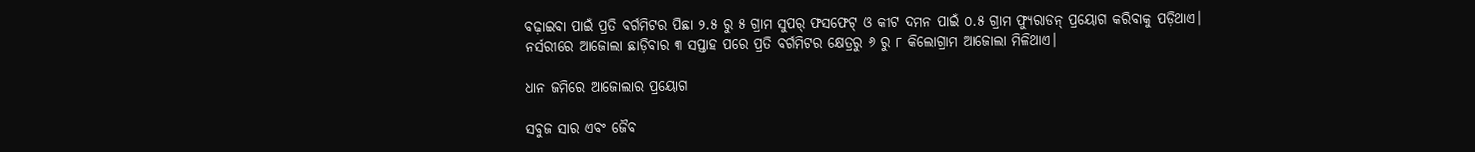ବଢ଼ାଇବା ପାଇଁ ପ୍ରତି ବର୍ଗମିଟର ପିଛା ୨.୫ ରୁ ୫ ଗ୍ରାମ ସୁପର୍ ଫସଫେଟ୍ ଓ କୀଟ ଦମନ ପାଇଁ ୦.୫ ଗ୍ରାମ ଫ୍ୟୁରାଡନ୍ ପ୍ରୟୋଗ କରିବାକୁ ପଡ଼ିଥାଏ। ନର୍ସରୀରେ ଆଜୋଲା ଛାଡ଼ିବାର ୩ ସପ୍ତାହ ପରେ ପ୍ରତି ବର୍ଗମିଟର କ୍ଷେତ୍ରରୁ ୬ ରୁ ୮ କିଲୋଗ୍ରାମ ଆଜୋଲା ମିଳିଥାଏ।

ଧାନ ଜମିରେ ଆଜୋଲାର ପ୍ରୟୋଗ

ସବୁଜ ସାର ଏବଂ ଜୈବ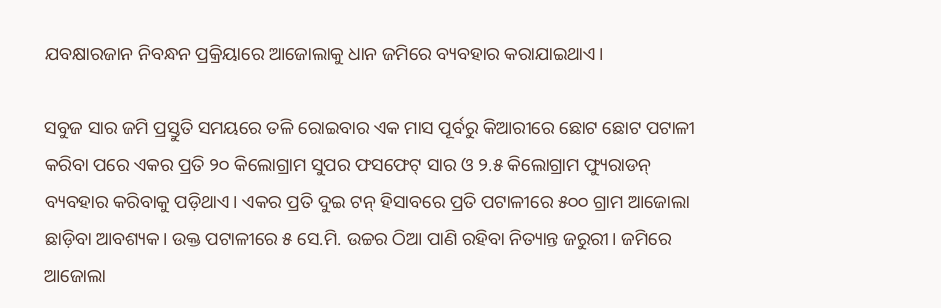ଯବକ୍ଷାରଜାନ ନିବନ୍ଧନ ପ୍ରକ୍ରିୟାରେ ଆଜୋଲାକୁ ଧାନ ଜମିରେ ବ୍ୟବହାର କରାଯାଇଥାଏ।

ସବୁଜ ସାର ଜମି ପ୍ରସ୍ତୁତି ସମୟରେ ତଳି ରୋଇବାର ଏକ ମାସ ପୂର୍ବରୁ କିଆରୀରେ ଛୋଟ ଛୋଟ ପଟାଳୀ କରିବା ପରେ ଏକର ପ୍ରତି ୨୦ କିଲୋଗ୍ରାମ ସୁପର ଫସଫେଟ୍ ସାର ଓ ୨.୫ କିଲୋଗ୍ରାମ ଫ୍ୟୁରାଡନ୍ ବ୍ୟବହାର କରିବାକୁ ପଡ଼ିଥାଏ। ଏକର ପ୍ରତି ଦୁଇ ଟନ୍ ହିସାବରେ ପ୍ରତି ପଟାଳୀରେ ୫୦୦ ଗ୍ରାମ ଆଜୋଲା ଛାଡ଼ିବା ଆବଶ୍ୟକ। ଉକ୍ତ ପଟାଳୀରେ ୫ ସେ.ମି. ଉଚ୍ଚର ଠିଆ ପାଣି ରହିବା ନିତ୍ୟାନ୍ତ ଜରୁରୀ। ଜମିରେ ଆଜୋଲା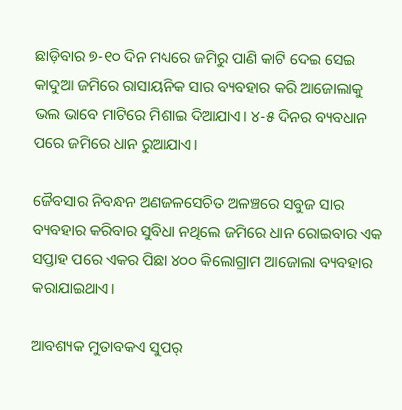ଛାଡ଼ିବାର ୭-୧୦ ଦିନ ମଧ୍ୟରେ ଜମିରୁ ପାଣି କାଟି ଦେଇ ସେଇ କାଦୁଆ ଜମିରେ ରାସାୟନିକ ସାର ବ୍ୟବହାର କରି ଆଜୋଲାକୁ ଭଲ ଭାବେ ମାଟିରେ ମିଶାଇ ଦିଆଯାଏ। ୪-୫ ଦିନର ବ୍ୟବଧାନ ପରେ ଜମିରେ ଧାନ ରୁଆଯାଏ।

ଜୈବସାର ନିବନ୍ଧନ ଅଣଜଳସେଚିତ ଅଳଞ୍ଚରେ ସବୁଜ ସାର ବ୍ୟବହାର କରିବାର ସୁବିଧା ନଥିଲେ ଜମିରେ ଧାନ ରୋଇବାର ଏକ ସପ୍ତାହ ପରେ ଏକର ପିଛା ୪୦୦ କିଲୋଗ୍ରାମ ଆଜୋଲା ବ୍ୟବହାର କରାଯାଇଥାଏ।

ଆବଶ୍ୟକ ମୁତାବକଏ ସୁପର୍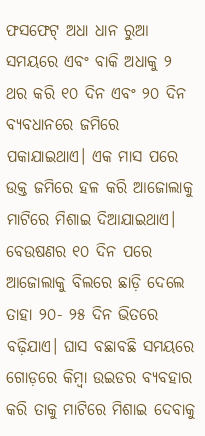ଫସଫେଟ୍ ଅଧା ଧାନ ରୁଆ ସମୟରେ ଏବଂ ବାକି ଅଧାକୁ ୨ ଥର କରି ୧୦ ଦିନ ଏବଂ ୨୦ ଦିନ ବ୍ୟବଧାନରେ ଜମିରେ ପକାଯାଇଥାଏ। ଏକ ମାସ ପରେ ଉକ୍ତ ଜମିରେ ହଳ କରି ଆଜୋଲାକୁ ମାଟିରେ ମିଶାଇ ଦିଆଯାଇଥାଏ। ବେଉଷଣର ୧୦ ଦିନ ପରେ ଆଜୋଲାକୁ ବିଲରେ ଛାଡ଼ି ଦେଲେ ତାହା ୨୦- ୨୫ ଦିନ ଭିତରେ ବଢ଼ିଯାଏ। ଘାସ ବଛାବଛି ସମୟରେ ଗୋଡ଼ରେ କିମ୍ବା ଉଇଡର ବ୍ୟବହାର କରି ତାକୁ ମାଟିରେ ମିଶାଇ ଦେବାକୁ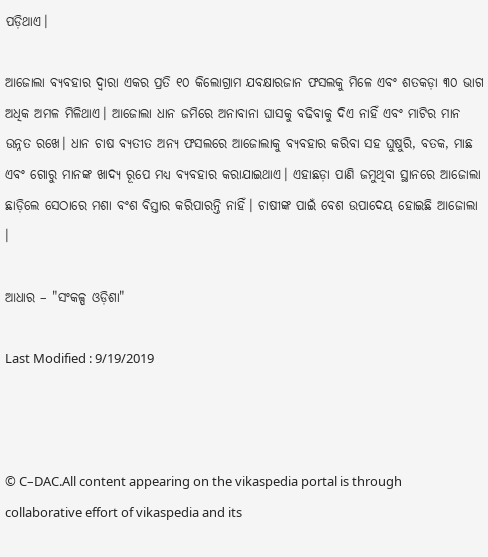ପଡ଼ିଥାଏ।

ଆଜୋଲା ବ୍ୟବହାର ଦ୍ୱାରା ଏକର ପ୍ରତି ୧୦ କିଲୋଗ୍ରାମ ଯବକ୍ଷାରଜାନ ଫସଲକୁ ମିଳେ ଏବଂ ଶତକଡ଼ା ୩୦ ଭାଗ ଅଧିକ ଅମଳ ମିଳିଥାଏ। ଆଜୋଲା ଧାନ ଜମିରେ ଅନାବାନା ଘାସକୁ ବଢିବାକୁ ଦିଏ ନାହିଁ ଏବଂ ମାଟିର ମାନ ଉନ୍ନତ ରଖେ। ଧାନ ଚାଷ ବ୍ୟତୀତ ଅନ୍ୟ ଫସଲରେ ଆଜୋଲାକୁ ବ୍ୟବହାର କରିବା ସହ ଘୁଷୁରି, ବତକ, ମାଛ ଏବଂ ଗୋରୁ ମାନଙ୍କ ଖାଦ୍ୟ ରୂପେ ମଧ୍ୟ ବ୍ୟବହାର କରାଯାଇଥାଏ। ଏହାଛଡ଼ା ପାଣି ଜମୁଥିବା ସ୍ଥାନରେ ଆଜୋଲା ଛାଡ଼ିଲେ ସେଠାରେ ମଶା ବଂଶ ବିସ୍ତାର କରିପାରନ୍ତି ନାହିଁ। ଚାଷୀଙ୍କ ପାଇଁ ବେଶ ଉପାଦେୟ ହୋଇଛି ଆଜୋଲା ।

ଆଧାର – "ସଂକଳ୍ପ ଓଡ଼ିଶା"

Last Modified : 9/19/2019



© C–DAC.All content appearing on the vikaspedia portal is through collaborative effort of vikaspedia and its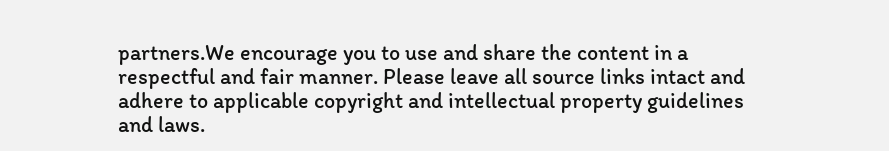partners.We encourage you to use and share the content in a respectful and fair manner. Please leave all source links intact and adhere to applicable copyright and intellectual property guidelines and laws.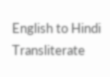English to Hindi Transliterate